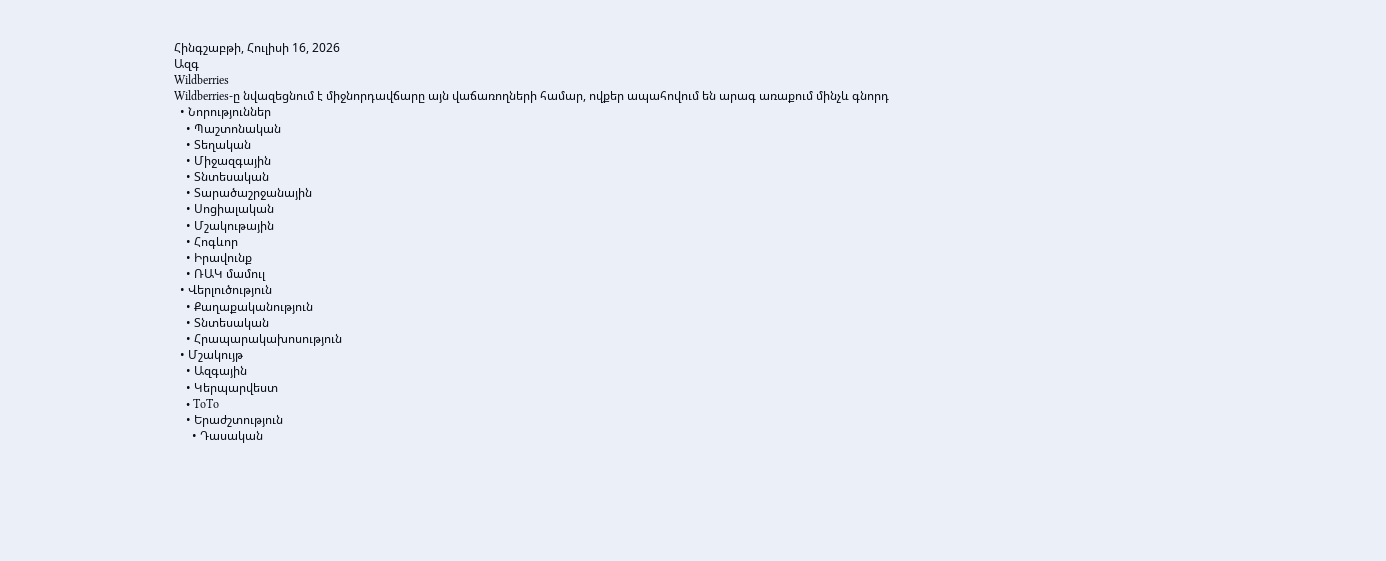Հինգշաբթի, Հուլիսի 16, 2026
Ազգ
Wildberries
Wildberries-ը նվազեցնում է միջնորդավճարը այն վաճառողների համար, ովքեր ապահովում են արագ առաքում մինչև գնորդ
  • Նորություններ
    • Պաշտոնական
    • Տեղական
    • Միջազգային
    • Տնտեսական
    • Տարածաշրջանային
    • Սոցիալական
    • Մշակութային
    • Հոգևոր
    • Իրավունք
    • ՌԱԿ մամուլ
  • Վերլուծություն
    • Քաղաքականություն
    • Տնտեսական
    • Հրապարակախոսություն
  • Մշակույթ
    • Ազգային
    • Կերպարվեստ
    • ToTo
    • Երաժշտություն
      • Դասական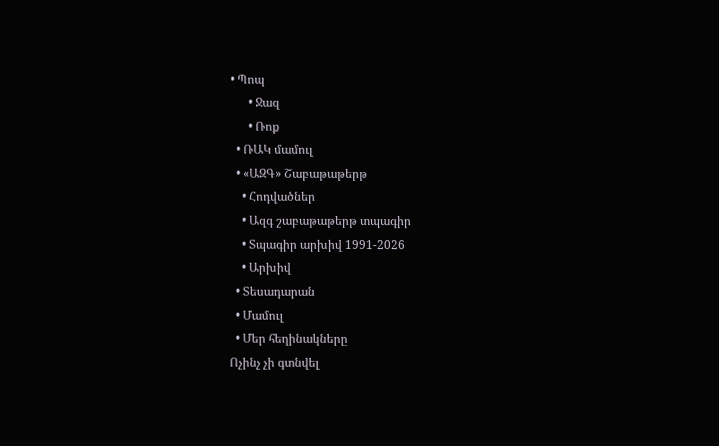• Պոպ
      • Ջազ
      • Ռոք
  • ՌԱԿ մամուլ
  • «ԱԶԳ» Շաբաթաթերթ
    • Հոդվածներ
    • Ազգ շաբաթաթերթ տպագիր
    • Տպագիր արխիվ 1991-2026
    • Արխիվ
  • Տեսադարան
  • Մամուլ
  • Մեր հեղինակները
Ոչինչ չի գտնվել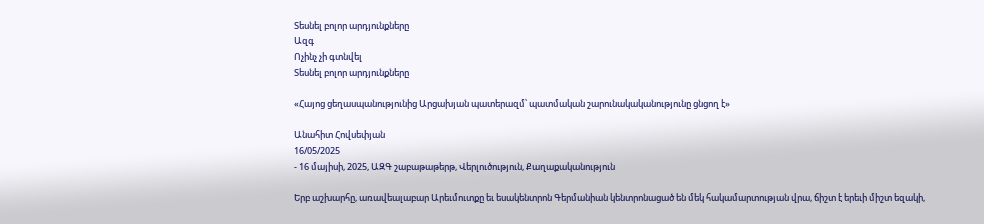Տեսնել բոլոր արդյունքները
Ազգ
Ոչինչ չի գտնվել
Տեսնել բոլոր արդյունքները

«Հայոց ցեղասպանությունից Արցախյան պատերազմ՝ պատմական շարունակականությունը ցնցող է»

Անահիտ Հովսեփյան
16/05/2025
- 16 մայիսի, 2025, ԱԶԳ շաբաթաթերթ, Վերլուծություն, Քաղաքականություն

Երբ աշխարհը, առավեալաբար Արեւմուտքը եւ եսակենտրոն Գերմանիան կենտրոնացած են մեկ հակամարտության վրա, ճիշտ է երեւի միշտ եզակի,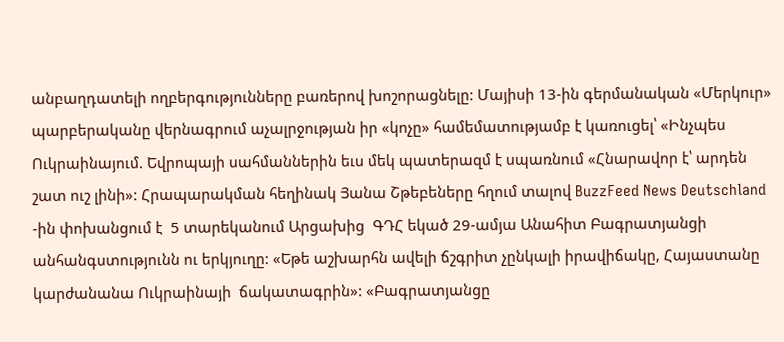անբաղդատելի ողբերգությունները բառերով խոշորացնելը: Մայիսի 13-ին գերմանական «Մերկուր» պարբերականը վերնագրում աչալրջության իր «կոչը» համեմատությամբ է կառուցել՝ «Ինչպես Ուկրաինայում. Եվրոպայի սահմաններին եւս մեկ պատերազմ է սպառնում «Հնարավոր է՝ արդեն շատ ուշ լինի»: Հրապարակման հեղինակ Յանա Շթեբեները հղում տալով BuzzFeed News Deutschland -ին փոխանցում է  5 տարեկանում Արցախից  ԳԴՀ եկած 29-ամյա Անահիտ Բագրատյանցի անհանգստությունն ու երկյուղը: «Եթե աշխարհն ավելի ճշգրիտ չընկալի իրավիճակը, Հայաստանը կարժանանա Ուկրաինայի  ճակատագրին»: «Բագրատյանցը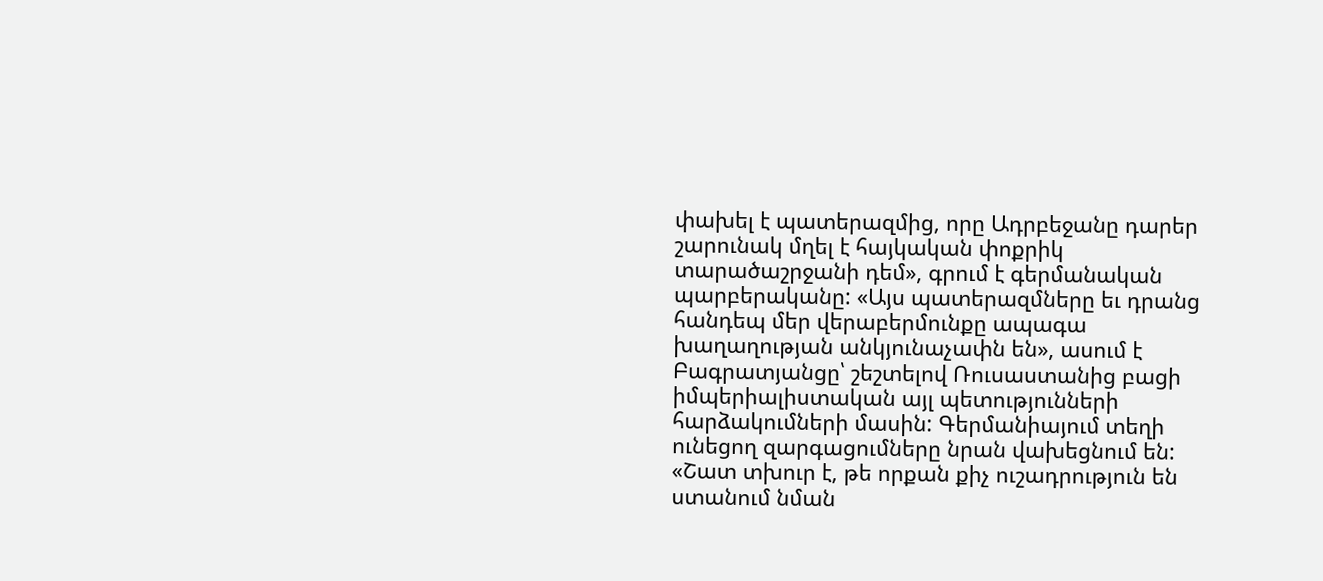փախել է պատերազմից, որը Ադրբեջանը դարեր շարունակ մղել է հայկական փոքրիկ տարածաշրջանի դեմ», գրում է գերմանական պարբերականը: «Այս պատերազմները եւ դրանց հանդեպ մեր վերաբերմունքը ապագա խաղաղության անկյունաչափն են», ասում է Բագրատյանցը՝ շեշտելով Ռուսաստանից բացի իմպերիալիստական այլ պետությունների հարձակումների մասին: Գերմանիայում տեղի ունեցող զարգացումները նրան վախեցնում են: «Շատ տխուր է, թե որքան քիչ ուշադրություն են ստանում նման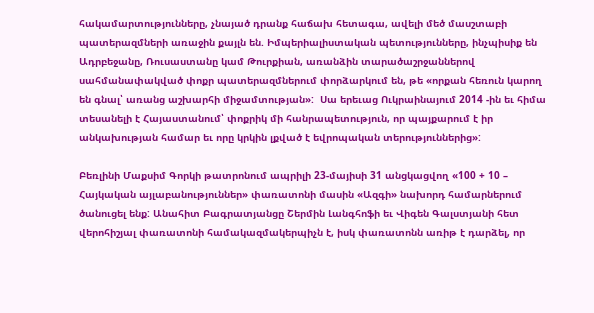հակամարտությունները, չնայած դրանք հաճախ հետագա, ավելի մեծ մասշտաբի պատերազմների առաջին քայլն են. Իմպերիալիստական պետությունները, ինչպիսիք են Ադրբեջանը, Ռուսաստանը կամ Թուրքիան, առանձին տարածաշրջաններով սահմանափակված փոքր պատերազմներում փորձարկում են, թե «որքան հեռուն կարող են գնալ՝ առանց աշխարհի միջամտության»:  Սա երեւաց Ուկրաինայում 2014 -ին եւ հիմա տեսանելի է Հայաստանում՝ փոքրիկ մի հանրապետություն, որ պայքարում է իր անկախության համար եւ որը կրկին լքված է եվրոպական տերություններից»:

Բեռլինի Մաքսիմ Գորկի թատրոնում ապրիլի 23-մայիսի 31 անցկացվող «100 + 10 – Հայկական այլաբանություններ» փառատոնի մասին «Ազգի» նախորդ համարներում ծանուցել ենք: Անահիտ Բագրատյանցը Շերմին Լանգհոֆի եւ Վիգեն Գալստյանի հետ վերոհիշյալ փառատոնի համակազմակերպիչն է, իսկ փառատոնն առիթ է դարձել, որ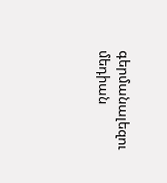գերմանալեզու մեդիան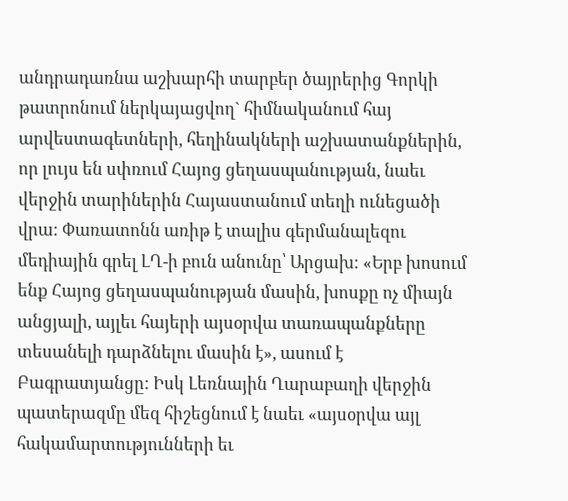անդրադառնա աշխարհի տարբեր ծայրերից Գորկի թատրոնում ներկայացվող` հիմնականում հայ արվեստագետների, հեղինակների աշխատանքներին, որ լույս են սփռում Հայոց ցեղասպանության, նաեւ վերջին տարիներին Հայաստանում տեղի ունեցածի վրա: Փառատոնն առիթ է տալիս գերմանալեզու մեդիային գրել ԼՂ-ի բուն անունը՝ Արցախ: «Երբ խոսում ենք Հայոց ցեղասպանության մասին, խոսքը ոչ միայն անցյալի, այլեւ հայերի այսօրվա տառապանքները տեսանելի դարձնելու մասին է», ասում է Բագրատյանցը: Իսկ Լեռնային Ղարաբաղի վերջին պատերազմը մեզ հիշեցնում է նաեւ «այսօրվա այլ հակամարտությունների եւ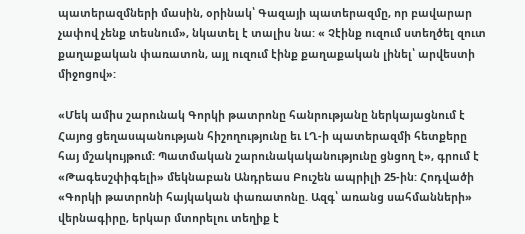պատերազմների մասին, օրինակ՝ Գազայի պատերազմը, որ բավարար չափով չենք տեսնում», նկատել է տալիս նա: « Չէինք ուզում ստեղծել զուտ քաղաքական փառատոն, այլ ուզում էինք քաղաքական լինել՝ արվեստի միջոցով»:

«Մեկ ամիս շարունակ Գորկի թատրոնը հանրությանը ներկայացնում է Հայոց ցեղասպանության հիշողությունը եւ ԼՂ-ի պատերազմի հետքերը հայ մշակույթում: Պատմական շարունակականությունը ցնցող է», գրում է «Թագեսշփիգելի» մեկնաբան Անդրեաս Բուշեն ապրիլի 25-ին: Հոդվածի «Գորկի թատրոնի հայկական փառատոնը. Ազգ՝ առանց սահմանների» վերնագիրը, երկար մտորելու տեղիք է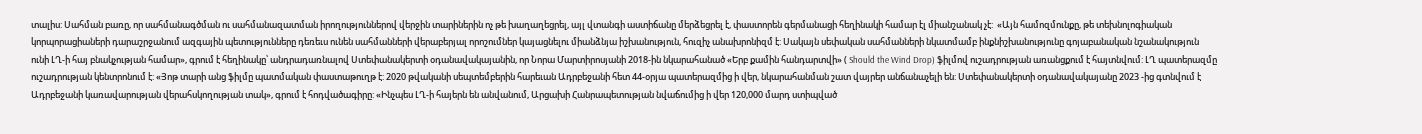տալիս: Սահման բառը, որ սահմանագծման ու սահմանազատման իրողություններով վերջին տարիներին ոչ թե խաղաղեցրել, այլ վտանգի աստիճանը մերձեցրել է, փաստորեն գերմանացի հեղինակի համար էլ միանշանակ չէ:  «Այն համոզմունքը, թե տեխնոլոգիական կորպորացիաների դարաշրջանում ազգային պետությունները դեռեւս ունեն սահմանների վերաբերյալ որոշումներ կայացնելու միանձնյա իշխանություն, հուզիչ անախրոնիզմ է: Սակայն սեփական սահմանների նկատմամբ ինքնիշխանությունը գոյաբանական նշանակություն ունի ԼՂ-ի հայ բնակչության համար», գրում է հեղինակը՝ անդրադառնալով Ստեփանակերտի օդանավակայանին, որ Նորա Մարտիրոսյանի 2018-ին նկարահանած «Երբ քամին հանդարտվի» ( Should the Wind Drop) ֆիլմով ուշադրության առանցքում է հայտնվում: ԼՂ պատերազմը ուշադրության կենտրոնում է: «Յոթ տարի անց ֆիլմը պատմական փաստաթուղթ է: 2020 թվականի սեպտեմբերին հարեւան Ադրբեջանի հետ 44-օրյա պատերազմից ի վեր, նկարահանման շատ վայրեր անճանաչելի են: Ստեփանակերտի օդանավակայանը 2023 -ից գտնվում է Ադրբեջանի կառավարության վերահսկողության տակ», գրում է հոդվածագիրը: «Ինչպես ԼՂ-ի հայերն են անվանում, Արցախի Հանրապետության նվաճումից ի վեր 120,000 մարդ ստիպված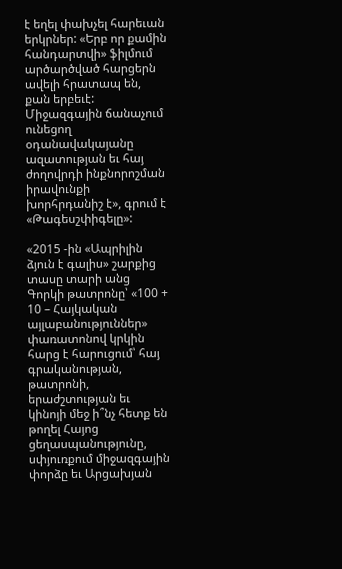է եղել փախչել հարեւան երկրներ: «Երբ որ քամին հանդարտվի» ֆիլմում արծարծված հարցերն ավելի հրատապ են, քան երբեւէ: Միջազգային ճանաչում ունեցող օդանավակայանը ազատության եւ հայ ժողովրդի ինքնորոշման իրավունքի խորհրդանիշ է», գրում է «Թագեսշփիգելը»:

«2015 -ին «Ապրիլին ձյուն է գալիս» շարքից տասը տարի անց  Գորկի թատրոնը՝ «100 + 10 – Հայկական այլաբանություններ» փառատոնով կրկին հարց է հարուցում՝ հայ գրականության, թատրոնի, երաժշտության եւ կինոյի մեջ ի՞նչ հետք են թողել Հայոց ցեղասպանությունը, սփյուռքում միջազգային փորձը եւ Արցախյան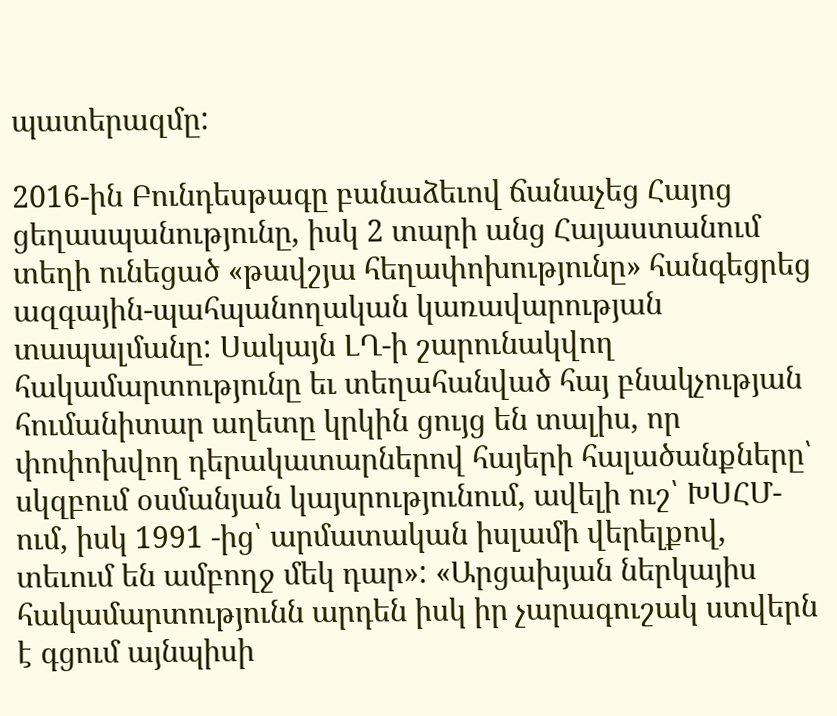պատերազմը:

2016-ին Բունդեսթագը բանաձեւով ճանաչեց Հայոց ցեղասպանությունը, իսկ 2 տարի անց Հայաստանում տեղի ունեցած «թավշյա հեղափոխությունը» հանգեցրեց ազգային-պահպանողական կառավարության տապալմանը: Սակայն ԼՂ-ի շարունակվող հակամարտությունը եւ տեղահանված հայ բնակչության հումանիտար աղետը կրկին ցույց են տալիս, որ փոփոխվող դերակատարներով հայերի հալածանքները՝ սկզբում օսմանյան կայսրությունում, ավելի ուշ՝ ԽՍՀՄ-ում, իսկ 1991 -ից՝ արմատական իսլամի վերելքով, տեւում են ամբողջ մեկ դար»: «Արցախյան ներկայիս հակամարտությունն արդեն իսկ իր չարագուշակ ստվերն է գցում այնպիսի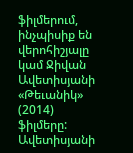ֆիլմերում, ինչպիսիք են վերոհիշյալը կամ Ջիվան Ավետիսյանի «Թեւանիկ» (2014) ֆիլմերը: Ավետիսյանի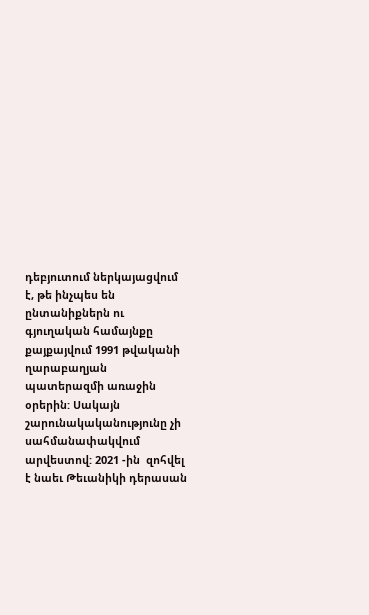դեբյուտում ներկայացվում է, թե ինչպես են ընտանիքներն ու գյուղական համայնքը քայքայվում 1991 թվականի ղարաբաղյան պատերազմի առաջին օրերին: Սակայն շարունակականությունը չի սահմանափակվում արվեստով: 2021 -ին  զոհվել է նաեւ Թեւանիկի դերասան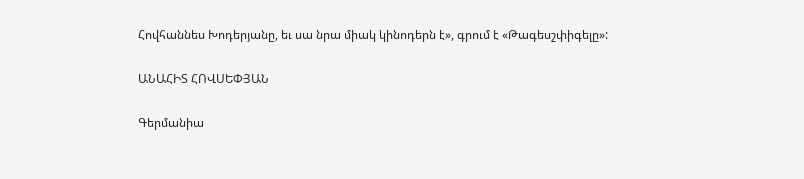Հովհաննես Խոդերյանը, եւ սա նրա միակ կինոդերն է», գրում է «Թագեսշփիգելը»:

ԱՆԱՀԻՏ ՀՈՎՍԵՓՅԱՆ

Գերմանիա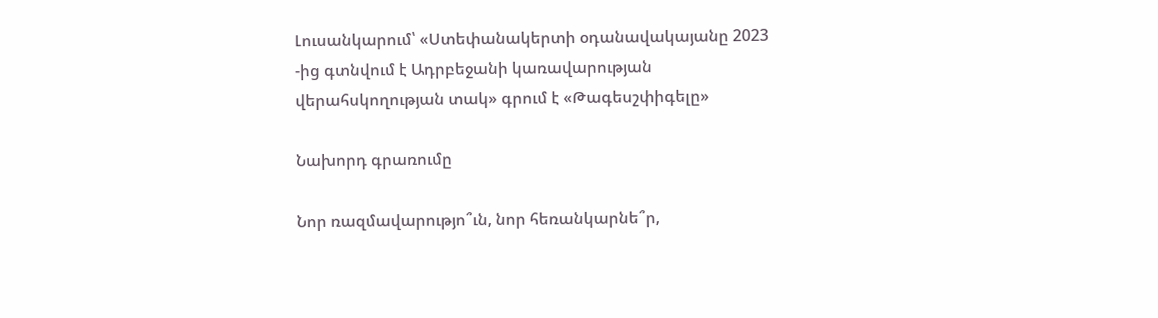Լուսանկարում՝ «Ստեփանակերտի օդանավակայանը 2023 -ից գտնվում է Ադրբեջանի կառավարության վերահսկողության տակ» գրում է «Թագեսշփիգելը»

Նախորդ գրառումը

Նոր ռազմավարությո՞ւն, նոր հեռանկարնե՞ր,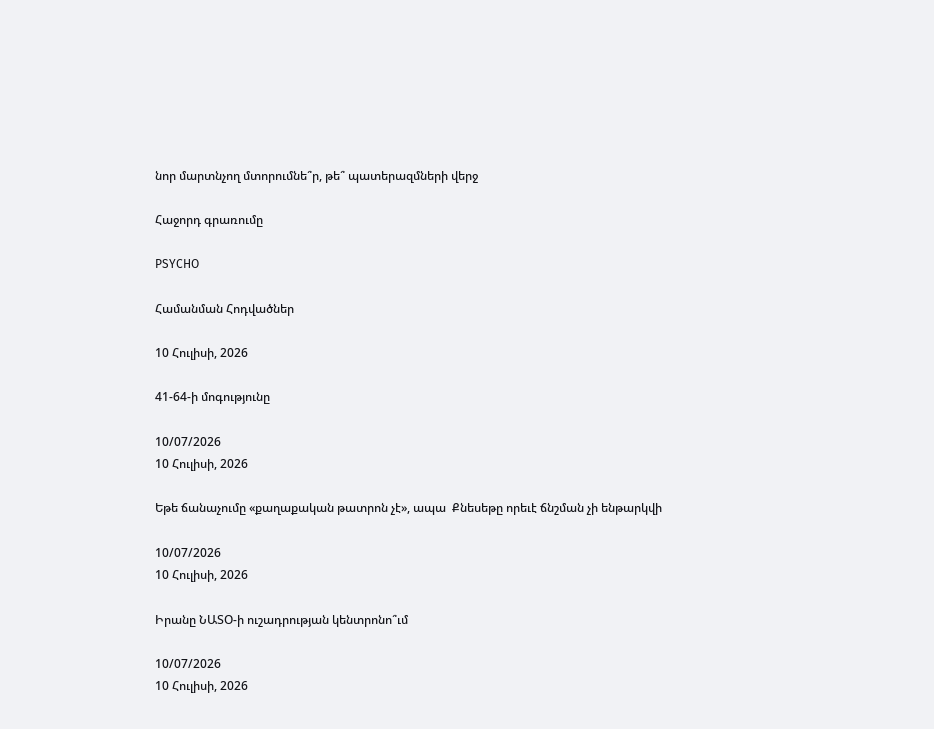նոր մարտնչող մտորումնե՞ր, թե՞ պատերազմների վերջ

Հաջորդ գրառումը

PSYCHO

Համանման Հոդվածներ

10 Հուլիսի, 2026

41-64-ի մոգությունը

10/07/2026
10 Հուլիսի, 2026

Եթե ճանաչումը «քաղաքական թատրոն չէ», ապա  Քնեսեթը որեւէ ճնշման չի ենթարկվի

10/07/2026
10 Հուլիսի, 2026

Իրանը ՆԱՏՕ-ի ուշադրության կենտրոնո՞ւմ

10/07/2026
10 Հուլիսի, 2026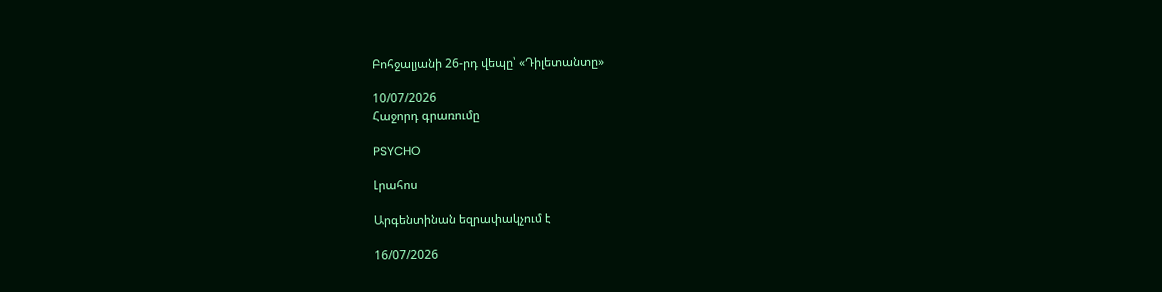Բոհջալյանի 26-րդ վեպը՝ «Դիլետանտը»

10/07/2026
Հաջորդ գրառումը

PSYCHO

Լրահոս

Արգենտինան եզրափակչում է

16/07/2026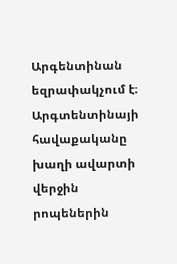Արգենտինան եզրափակչում է։ Արգտենտինայի հավաքականը խաղի ավարտի վերջին րոպեներին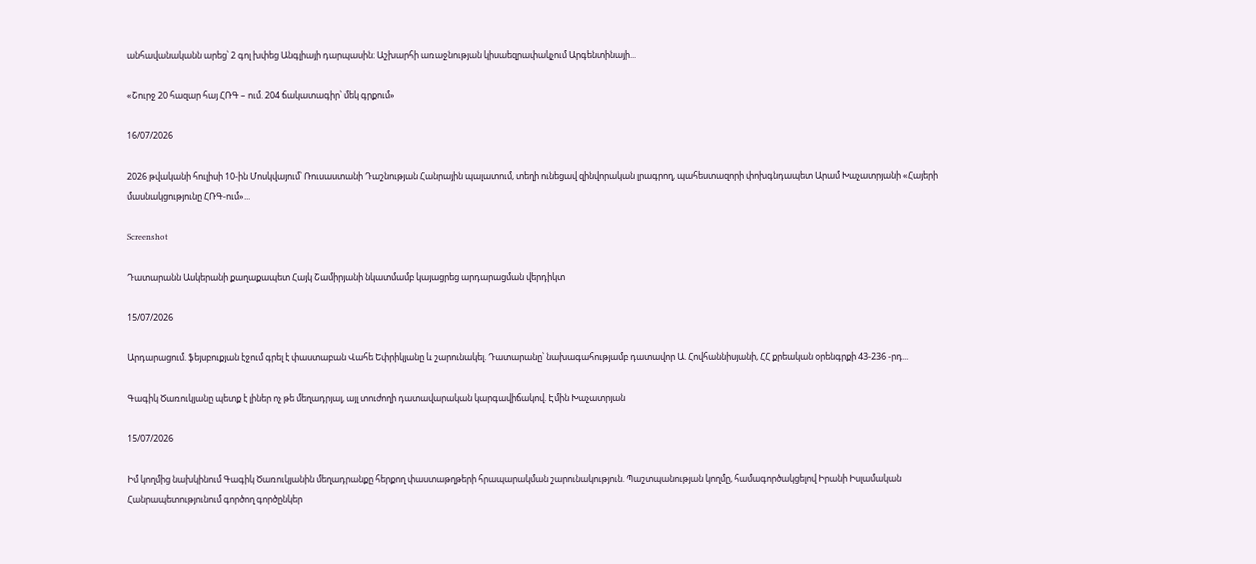անհավանականն արեց՝ 2 գոլ խփեց Անգլիայի դարպասին։ Աշխարհի առաջնության կիսաեզրափակչում Արգենտինայի...

«Շուրջ 20 հազար հայ ՀՌԳ – ում. 204 ճակատագիր՝ մեկ գրքում»

16/07/2026

2026 թվականի հուլիսի 10-ին Մոսկվայում՝ Ռուսաստանի Դաշնության Հանրային պալատում, տեղի ունեցավ զինվորական լրագրող, պահեստազորի փոխգնդապետ Արամ Խաչատրյանի «Հայերի մասնակցությունը ՀՌԳ-ում»...

Screenshot

Դատարանն Ասկերանի քաղաքապետ Հայկ Շամիրյանի նկատմամբ կայացրեց արդարացման վերդիկտ

15/07/2026

Արդարացում. ֆեյսբուքյան էջում գրել է փաստաբան Վահե Եփրիկյանը և շարունակել. Դատարանը՝ նախագահությամբ դատավոր Ա. Հովհաննիսյանի, ՀՀ քրեական օրենգրքի 43-236 -րդ...

Գագիկ Ծառուկյանը պետք է լիներ ոչ թե մեղադրյալ, այլ տուժողի դատավարական կարգավիճակով. Էմին Խաչատրյան

15/07/2026

Իմ կողմից նախկինում Գագիկ Ծառուկյանին մեղադրանքը հերքող փաստաթղթերի հրապարակման շարունակություն. Պաշտպանության կողմը, համագործակցելով Իրանի Իսլամական Հանրապետությունում գործող գործընկեր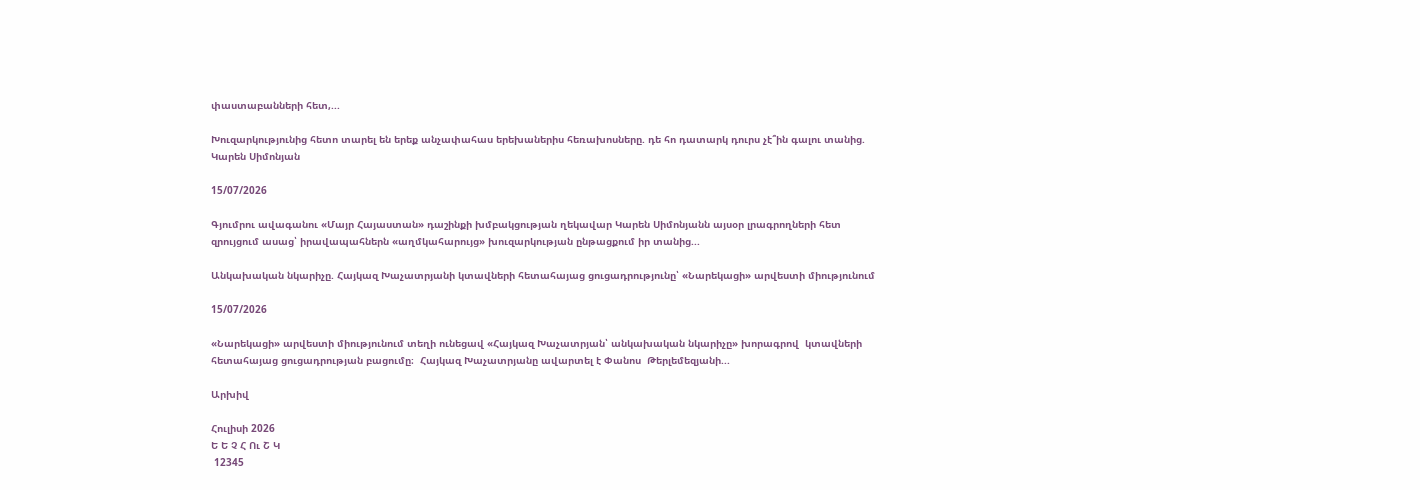փաստաբանների հետ,...

Խուզարկությունից հետո տարել են երեք անչափահաս երեխաներիս հեռախոսները. դե հո դատարկ դուրս չէ՞ին գալու տանից. Կարեն Սիմոնյան

15/07/2026

Գյումրու ավագանու «Մայր Հայաստան» դաշինքի խմբակցության ղեկավար Կարեն Սիմոնյանն այսօր լրագրողների հետ զրույցում ասաց՝ իրավապահներն «աղմկահարույց» խուզարկության ընթացքում իր տանից...

Անկախական նկարիչը. Հայկազ Խաչատրյանի կտավների հետահայաց ցուցադրությունը՝ «Նարեկացի» արվեստի միությունում

15/07/2026

«Նարեկացի» արվեստի միությունում տեղի ունեցավ «Հայկազ Խաչատրյան՝ անկախական նկարիչը» խորագրով  կտավների հետահայաց ցուցադրության բացումը։  Հայկազ Խաչատրյանը ավարտել է Փանոս  Թերլեմեզյանի...

Արխիվ

Հուլիսի 2026
Ե Ե Չ Հ Ու Շ Կ
 12345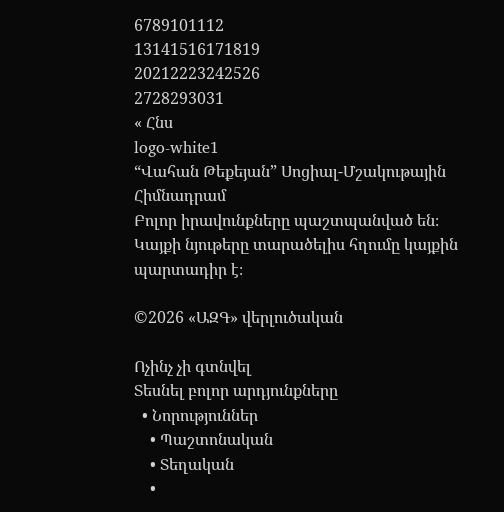6789101112
13141516171819
20212223242526
2728293031
« Հնս
logo-white1
“Վահան Թեքեյան” Սոցիալ-Մշակութային Հիմնադրամ
Բոլոր իրավունքները պաշտպանված են։ Կայքի նյութերը տարածելիս հղումը կայքին պարտադիր է։

©2026 «ԱԶԳ» վերլուծական

Ոչինչ չի գտնվել
Տեսնել բոլոր արդյունքները
  • Նորություններ
    • Պաշտոնական
    • Տեղական
    •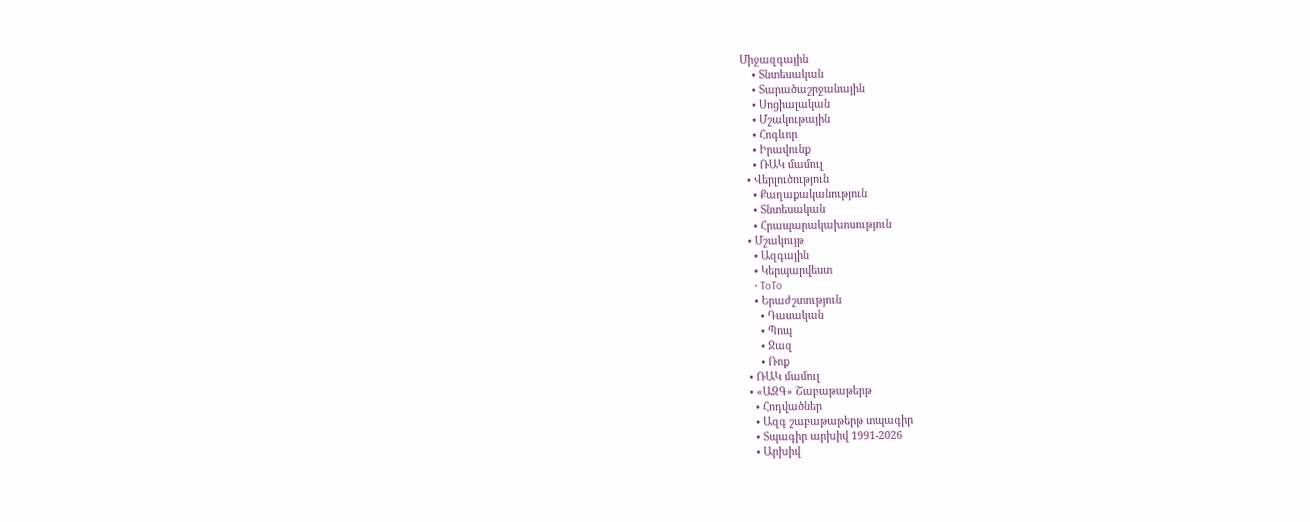Միջազգային
    • Տնտեսական
    • Տարածաշրջանային
    • Սոցիալական
    • Մշակութային
    • Հոգևոր
    • Իրավունք
    • ՌԱԿ մամուլ
  • Վերլուծություն
    • Քաղաքականություն
    • Տնտեսական
    • Հրապարակախոսություն
  • Մշակույթ
    • Ազգային
    • Կերպարվեստ
    • ToTo
    • Երաժշտություն
      • Դասական
      • Պոպ
      • Ջազ
      • Ռոք
  • ՌԱԿ մամուլ
  • «ԱԶԳ» Շաբաթաթերթ
    • Հոդվածներ
    • Ազգ շաբաթաթերթ տպագիր
    • Տպագիր արխիվ 1991-2026
    • Արխիվ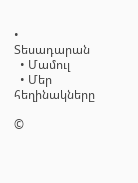• Տեսադարան
  • Մամուլ
  • Մեր հեղինակները

©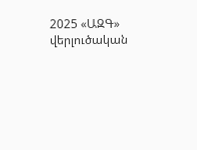2025 «ԱԶԳ» վերլուծական